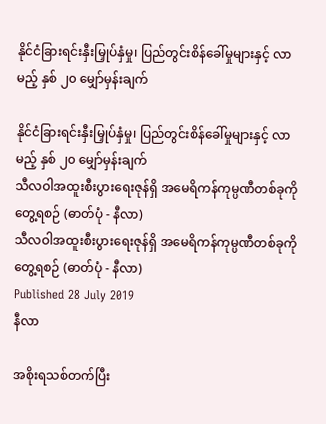နိုင်ငံခြားရင်းနှီးမြှုပ်နှံမှု၊ ပြည်တွင်းစိန်ခေါ်မှုများနှင့် လာမည့် နှစ် ၂၀ မျှော်မှန်းချက်

နိုင်ငံခြားရင်းနှီးမြှုပ်နှံမှု၊ ပြည်တွင်းစိန်ခေါ်မှုများနှင့် လာမည့် နှစ် ၂၀ မျှော်မှန်းချက်
သီလဝါအထူးစီးပွားရေးဇုန်ရှိ အမေရိကန်ကုမ္ပဏီတစ်ခုကို တွေ့ရစဉ် (ဓာတ်ပုံ - နီလာ)
သီလဝါအထူးစီးပွားရေးဇုန်ရှိ အမေရိကန်ကုမ္ပဏီတစ်ခုကို တွေ့ရစဉ် (ဓာတ်ပုံ - နီလာ)
Published 28 July 2019
နီလာ

အစိုးရသစ်တက်ပြီး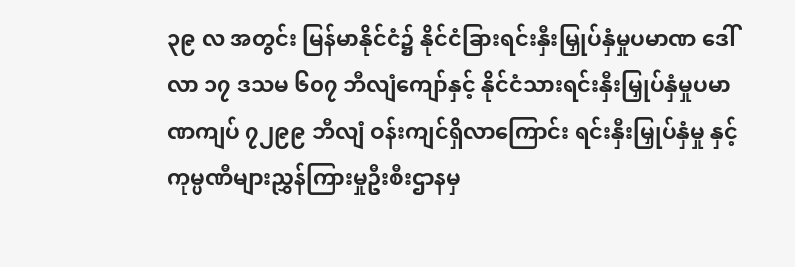၃၉ လ အတွင်း မြန်မာနိုင်ငံ၌ နိုင်ငံခြားရင်းနှီးမြှုပ်နှံမှုပမာဏ ဒေါ်လာ ၁၇ ဒသမ ၆၀၇ ဘီလျံကျော်နှင့် နိုင်ငံသားရင်းနှီးမြှုပ်နှံမှုပမာဏကျပ် ၇၂၉၉ ဘီလျံ ဝန်းကျင်ရှိလာကြောင်း ရင်းနှီးမြှုပ်နှံမှု နှင့် ကုမ္ပဏီများညွှန်ကြားမှုဦးစီးဌာနမှ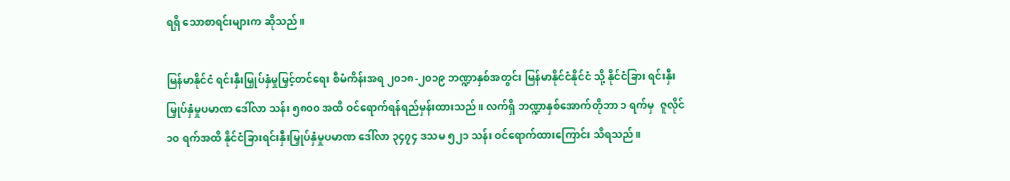ရရှိ သောစာရင်းများက ဆိုသည်။

မြန်မာနိုင်ငံ ရင်းနှီးမြှုပ်နှံမှုမြှင့်တင်ရေး စီမံကိန်းအရ ၂၀၁၈-၂၀၁၉ ဘဏ္ဍာနှစ်အတွင်း မြန်မာနိုင်ငံနိုင်ငံ သို့ နိုင်ငံခြား ရင်းနှီးမြှုပ်နှံမှုပမာဏ ဒေါ်လာ သန်း ၅၈၀၀ အထိ ဝင်ရောက်ရန်ရည်မှန်းထားသည်။ လက်ရှိ ဘဏ္ဍာနှစ်အောက်တိုဘာ ၁ ရက်မှ  ဇူလိုင် ၁၀ ရက်အထိ နိုင်ငံခြားရင်းနှီးမြှုပ်နှံမှုပမာဏ ဒေါ်လာ ၃၄၇၄ ဒသမ ၅၂၁ သန်း ဝင်ရောက်ထားကြောင်း သိရသည်။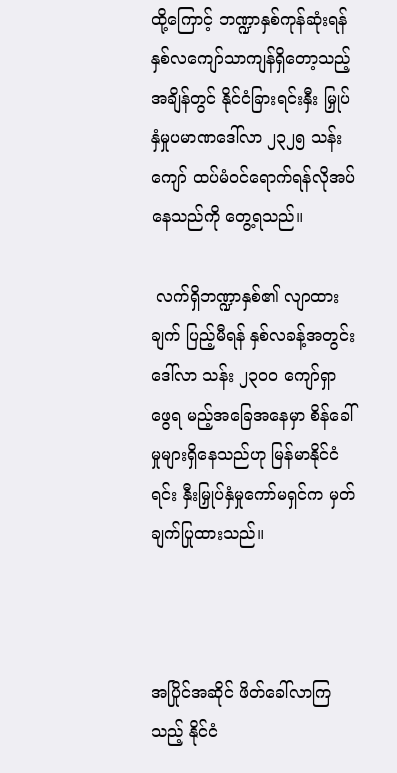ထို့ကြောင့် ဘဏ္ဍာနှစ်ကုန်ဆုံးရန် နှစ်လကျော်သာကျန်ရှိတော့သည့်အချိန်တွင် နိုင်ငံခြားရင်းနှီး မြှုပ်နှံမှုပမာဏဒေါ်လာ ၂၃၂၅ သန်း ကျော် ထပ်မံဝင်ရောက်ရန်လိုအပ်နေသည်ကို တွေ့ရသည်။

 လက်ရှိဘဏ္ဍာနှစ်၏ လျာထားချက် ပြည့်မီရန် နှစ်လခန့်အတွင်း ဒေါ်လာ သန်း ၂၃၀၀ ကျော်ရှာဖွေရ မည့်အခြေအနေမှာ စိန်ခေါ်မှုများရှိနေသည်ဟု မြန်မာနိုင်ငံရင်း နှီးမြှုပ်နှံမှုကော်မရှင်က မှတ်ချက်ပြုထားသည်။



အပြိုင်အဆိုင် ဖိတ်ခေါ်လာကြသည့် နိုင်ငံ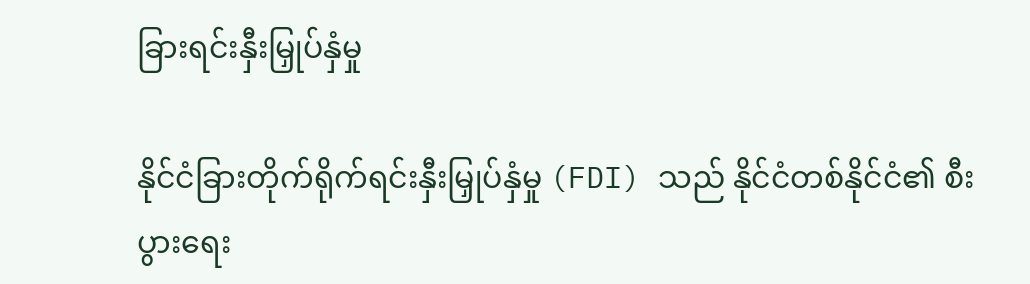ခြားရင်းနှီးမြှုပ်နှံမှု

နိုင်ငံခြားတိုက်ရိုက်ရင်းနှီးမြှုပ်နှံမှု (FDI) သည် နိုင်ငံတစ်နိုင်ငံ၏ စီးပွားရေး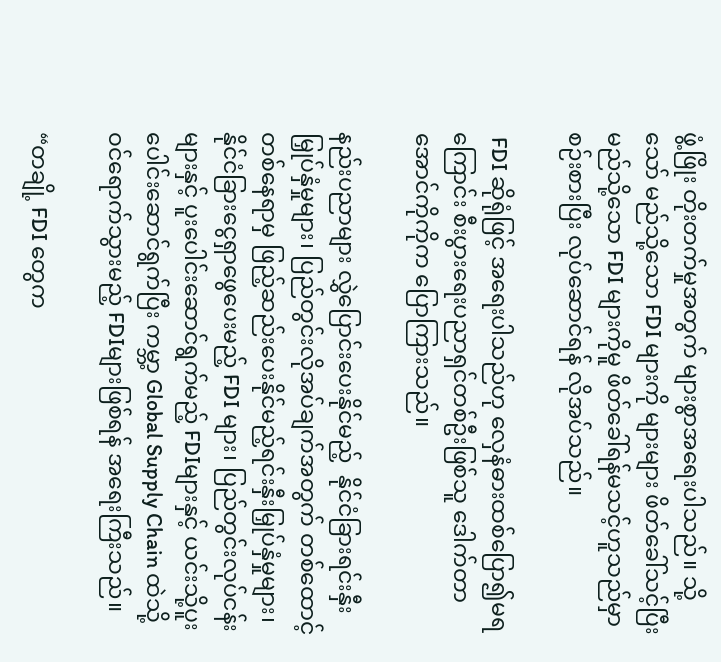ဖွံ့ဖြိုး တိုးတက်မှုအတွက် များစွာအရေးပါသည်။ သို့သော် မည်သို့သော FDI များကို များများ ဖိတ်ခေါ်သင့်ပြီး မည်သို့သော FDI များကိုမူ ဖိတ်ခေါ်ရန်မသင့်ဟူသည်မှာ စဉ်းစားပြီး လုပ်ဆောင်ရန် လိုအပ်သည်။

 FDI ဆိုရုံဖြင့် အရေးပါသည်ဟု လှေနံဓားထစ်ပြော၍မရကြောင်း စီးပွားရေးပညာရှင်တစ်ဦးဖြစ်သူ ဒေါက်တာအောင်ကိုကိုက ပြောကြားသည်။

နည်းပညာများ လွှဲပြောင်းပေးနိုင်မည့်  နိုင်ငံခြားရင်းနှီးမြှုပ်နှံမှုများ၊ ပြည်တွင်းလိုအပ်ချက်အတွက် တစ်ထောင့်တစ်နေရာမှ ဖြည့်ဆည်းပေးနိုင်မည့်ရင်းနှီးမြှုပ်နှံမှုများ၊ နိုင်ငံခြားငွေရှာဖွေပေးမည့် FDI များ၊ ပြည်တွင်းလုပ်ငန်းများနှင့် ပူးပေါင်းဆောင်ရွက်မည့် FDIများနှင့် ယင်းသို့ပူးပေါင်းဆောင်ရွက်ပြီး ကမ္ဘာ့ Global Supply Chain ထဲသို့ ဝင်ရောက်သွားမည့် FDIများဖြစ်ရန် အရေးကြီးသည်။

“တချို့ FDI တွေက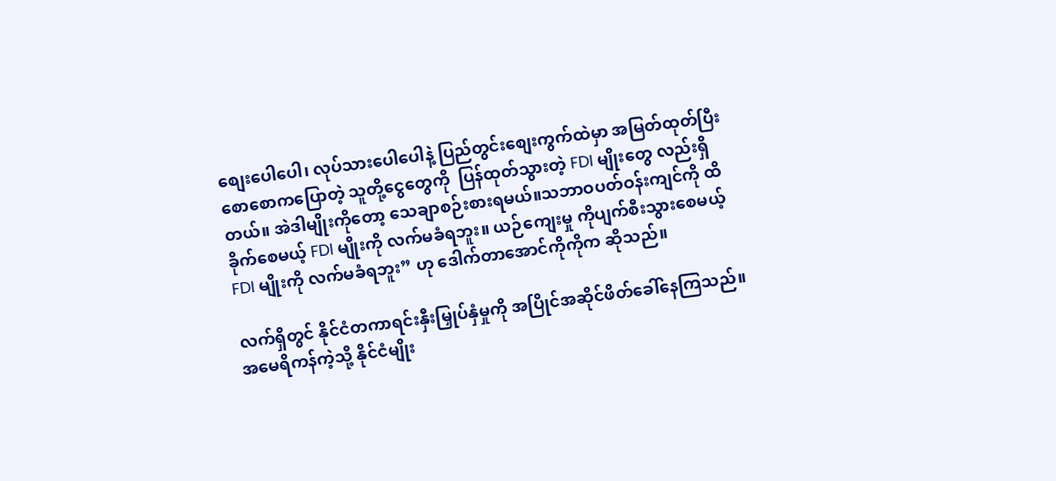စျေးပေါပေါ၊ လုပ်သားပေါပေါနဲ့ ပြည်တွင်းစျေးကွက်ထဲမှာ အမြတ်ထုတ်ပြီး စောစောကပြောတဲ့ သူတို့ငွေတွေကို  ပြန်ထုတ်သွားတဲ့ FDI မျိုးတွေ လည်းရှိတယ်။ အဲဒါမျိုးကိုတော့ သေချာစဉ်းစားရမယ်။သဘာဝပတ်ဝန်းကျင်ကို ထိခိုက်စေမယ့် FDI မျိုးကို လက်မခံရဘူး။ ယဉ်ကျေးမှု ကိုပျက်စီးသွားစေမယ့် FDI မျိုးကို လက်မခံရဘူး” ဟု ဒေါက်တာအောင်ကိုကိုက ဆိုသည်။

လက်ရှိတွင် နိုင်ငံတကာရင်းနှီးမြှုပ်နှံမှုကို အပြိုင်အဆိုင်ဖိတ်ခေါ်နေကြသည်။ အမေရိကန်ကဲ့သို့ နိုင်ငံမျိုး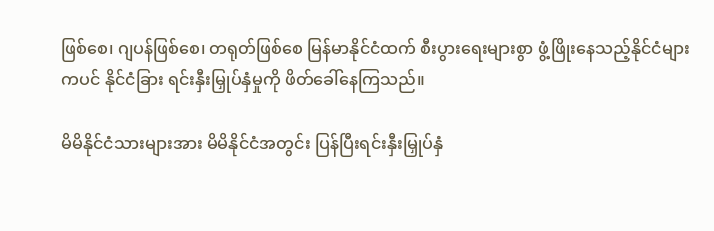ဖြစ်စေ၊ ဂျပန်ဖြစ်စေ၊ တရုတ်ဖြစ်စေ မြန်မာနိုင်ငံထက် စီးပွားရေးများစွာ ဖွံ့ဖြိုးနေသည့်နိုင်ငံများကပင် နိုင်ငံခြား ရင်းနှီးမြှုပ်နှံမှုကို ဖိတ်ခေါ်နေကြသည်။

မိမိနိုင်ငံသားများအား မိမိနိုင်ငံအတွင်း ပြန်ပြီးရင်းနှီးမြှုပ်နှံ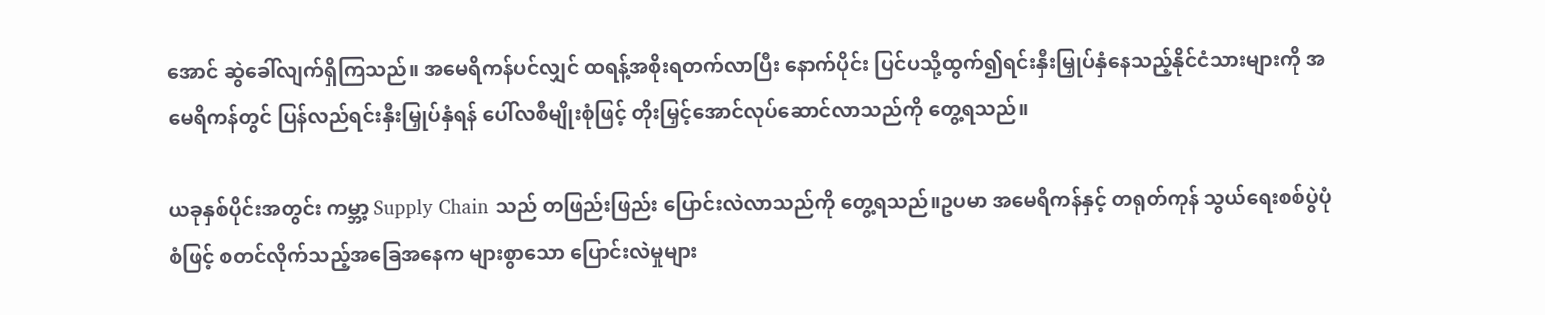အောင် ဆွဲခေါ်လျက်ရှိကြသည်။ အမေရိကန်ပင်လျှင် ထရန့်အစိုးရတက်လာပြီး နောက်ပိုင်း ပြင်ပသို့ထွက်၍ရင်းနှီးမြှုပ်နှံနေသည့်နိုင်ငံသားများကို အမေရိကန်တွင် ပြန်လည်ရင်းနှီးမြှုပ်နှံရန် ပေါ်လစီမျိုးစုံဖြင့် တိုးမြှင့်အောင်လုပ်ဆောင်လာသည်ကို တွေ့ရသည်။

ယခုနှစ်ပိုင်းအတွင်း ကမ္ဘာ့ Supply Chain သည် တဖြည်းဖြည်း ပြောင်းလဲလာသည်ကို တွေ့ရသည်။ဥပမာ အမေရိကန်နှင့် တရုတ်ကုန် သွယ်ရေးစစ်ပွဲပုံစံဖြင့် စတင်လိုက်သည့်အခြေအနေက များစွာသော ပြောင်းလဲမှုများ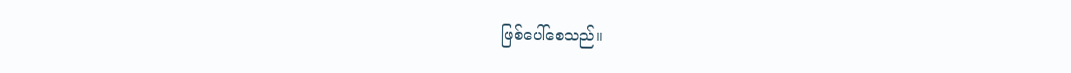ဖြစ်ပေါ်စေသည်။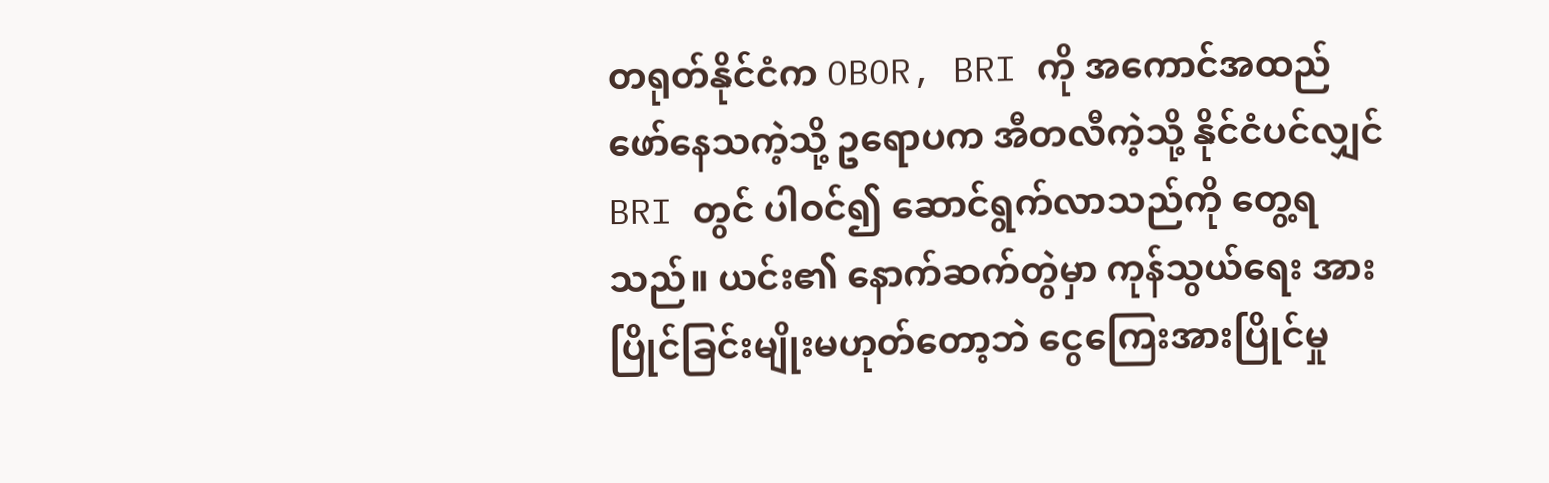တရုတ်နိုင်ငံက OBOR, BRI ကို အကောင်အထည်ဖော်နေသကဲ့သို့ ဥရောပက အီတလီကဲ့သို့ နိုင်ငံပင်လျှင် BRI တွင် ပါဝင်၍ ဆောင်ရွက်လာသည်ကို တွေ့ရသည်။ ယင်း၏ နောက်ဆက်တွဲမှာ ကုန်သွယ်ရေး အားပြိုင်ခြင်းမျိုးမဟုတ်တော့ဘဲ ငွေကြေးအားပြိုင်မှု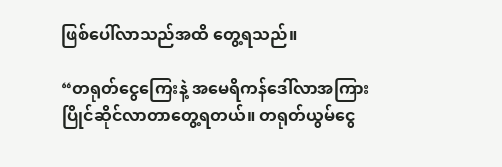ဖြစ်ပေါ်လာသည်အထိ တွေ့ရသည်။

“တရုတ်ငွေကြေးနဲ့ အမေရိကန်ဒေါ်လာအကြား ပြိုင်ဆိုင်လာတာတွေ့ရတယ်။ တရုတ်ယွမ်ငွေ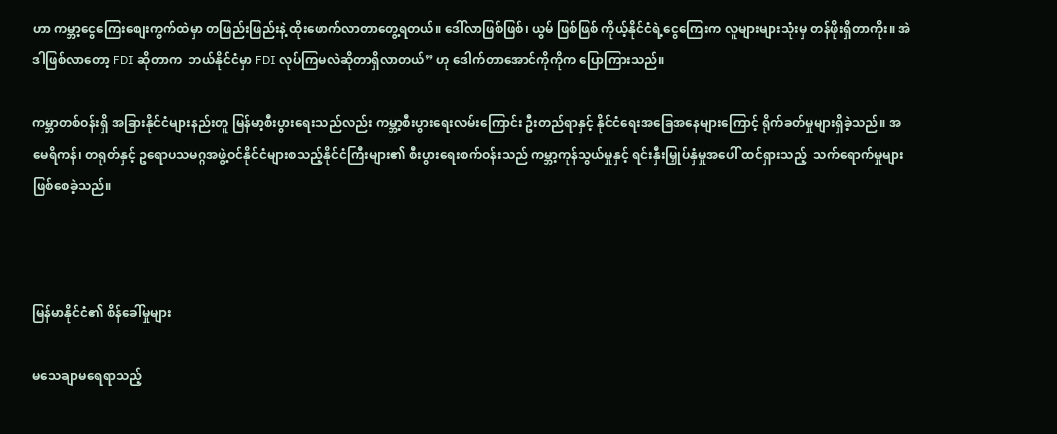ဟာ ကမ္ဘာ့ငွေကြေးစျေးကွက်ထဲမှာ တဖြည်းဖြည်းနဲ့ ထိုးဖောက်လာတာတွေ့ရတယ်။ ဒေါ်လာဖြစ်ဖြစ်၊ ယွမ် ဖြစ်ဖြစ် ကိုယ့်နိုင်ငံရဲ့ငွေကြေးက လူများများသုံးမှ တန်ဖိုးရှိတာကိုး။ အဲဒါဖြစ်လာတော့ FDI ဆိုတာက  ဘယ်နိုင်ငံမှာ FDI လုပ်ကြမလဲဆိုတာရှိလာတယ်” ဟု ဒေါက်တာအောင်ကိုကိုက ပြောကြားသည်။

ကမ္ဘာတစ်ဝန်းရှိ အခြားနိုင်ငံများနည်းတူ မြန်မာ့စီးပွားရေးသည်လည်း ကမ္ဘာ့စီးပွားရေးလမ်းကြောင်း ဦးတည်ရာနှင့် နိုင်ငံရေးအခြေအနေများကြောင့် ရိုက်ခတ်မှုများရှိခဲ့သည်။ အမေရိကန်၊ တရုတ်နှင့် ဥရောပသမဂ္ဂအဖွဲ့ဝင်နိုင်ငံများစသည့်နိုင်ငံကြီးများ၏ စီးပွားရေးစက်ဝန်းသည် ကမ္ဘာ့ကုန်သွယ်မှုနှင့် ရင်းနှီးမြှုပ်နှံမှုအပေါ် ထင်ရှားသည့်  သက်ရောက်မှုများဖြစ်စေခဲ့သည်။



မြန်မာနိုင်ငံ၏ စိန်ခေါ်မှုများ

မသေချာမရေရာသည့်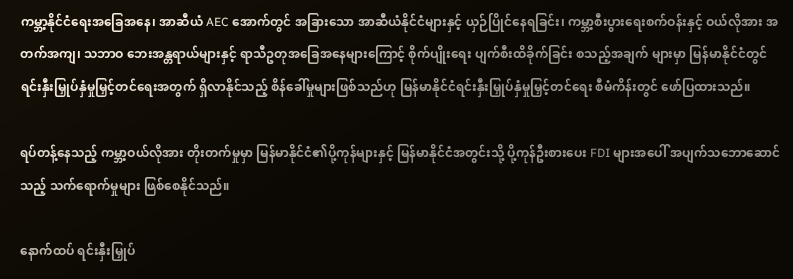ကမ္ဘာ့နိုင်ငံရေးအခြေအနေ၊ အာဆီယံ AEC အောက်တွင် အခြားသော အာဆီယံနိုင်ငံများနှင့် ယှဉ်ပြိုင်နေရခြင်း၊ ကမ္ဘာ့စီးပွားရေးစက်ဝန်းနှင့် ဝယ်လိုအား အတက်အကျ၊ သဘာဝ ဘေးအန္တရာယ်များနှင့် ရာသီဥတုအခြေအနေများကြောင့် စိုက်ပျိုးရေး ပျက်စီးထိခိုက်ခြင်း စသည့်အချက် များမှာ မြန်မာနိုင်ငံတွင် ရင်းနှီးမြှုပ်နှံမှုမြှင့်တင်ရေးအတွက် ရှိလာနိုင်သည့် စိန်ခေါ်မှုများဖြစ်သည်ဟု မြန်မာနိုင်ငံရင်းနှီးမြှုပ်နှံမှုမြှင့်တင်ရေး စီမံကိန်းတွင် ဖော်ပြထားသည်။

ရပ်တန့်နေသည့် ကမ္ဘာ့ဝယ်လိုအား တိုးတက်မှုမှာ မြန်မာနိုင်ငံ၏ပို့ကုန်များနှင့် မြန်မာနိုင်ငံအတွင်းသို့ ပို့ကုန်ဦးစားပေး FDI များအပေါ် အပျက်သဘောဆောင်သည့် သက်ရောက်မှုများ ဖြစ်စေနိုင်သည်။

နောက်ထပ် ရင်းနှီးမြှုပ်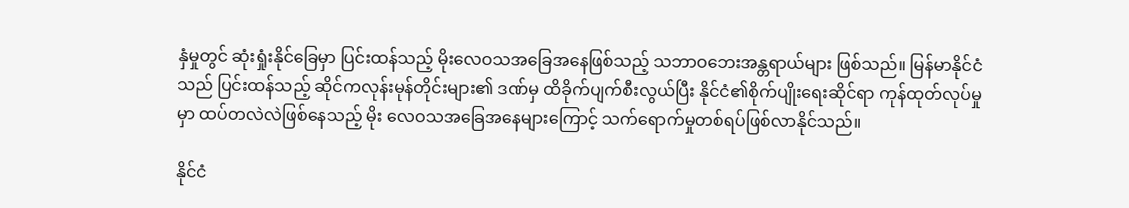နှံမှုတွင် ဆုံးရှုံးနိုင်ခြေမှာ ပြင်းထန်သည့် မိုးလေဝသအခြေအနေဖြစ်သည့် သဘာဝဘေးအန္တရာယ်များ ဖြစ်သည်။ မြန်မာနိုင်ငံသည် ပြင်းထန်သည့် ဆိုင်ကလုန်းမုန်တိုင်းများ၏ ဒဏ်မှ ထိခိုက်ပျက်စီးလွယ်ပြီး နိုင်ငံ၏စိုက်ပျိုးရေးဆိုင်ရာ ကုန်ထုတ်လုပ်မှုမှာ ထပ်တလဲလဲဖြစ်နေသည့် မိုး လေဝသအခြေအနေများကြောင့် သက်ရောက်မှုတစ်ရပ်ဖြစ်လာနိုင်သည်။

နိုင်ငံ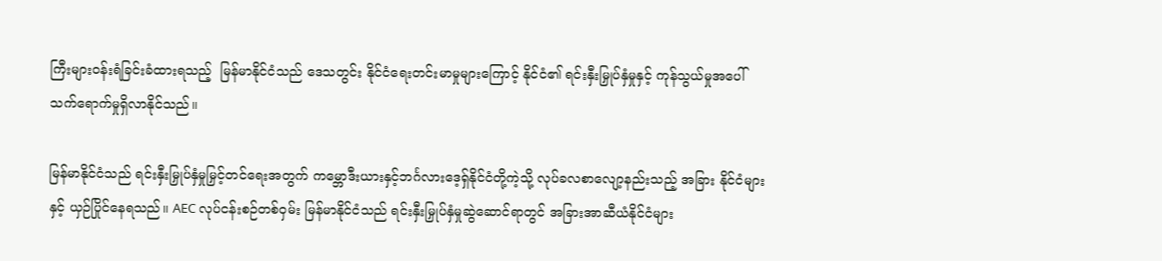ကြီးများဝန်းရံခြင်းခံထားရသည့်  မြန်မာနိုင်ငံသည် ဒေသတွင်း နိုင်ငံရေးတင်းမာမှုများကြောင့် နိုင်ငံ၏ ရင်းနှီးမြှုပ်နှံမှုနှင့် ကုန်သွယ်မှုအပေါ် သက်ရောက်မှုရှိလာနိုင်သည်။

မြန်မာနိုင်ငံသည် ရင်းနှီးမြှုပ်နှံမှုမြှင့်တင်ရေးအတွက် ကမ္ဘောဒီးယားနှင့်ဘင်္ဂလားဒေ့ရှ်နိုင်ငံတို့ကဲ့သို့ လုပ်ခလစာလျော့နည်းသည့် အခြား နိုင်ငံများနှင့် ယှဉ်ပြိုင်နေရသည်။ AEC လုပ်ငန်းစဉ်တစ်ဝှမ်း မြန်မာနိုင်ငံသည် ရင်းနှီးမြှုပ်နှံမှုဆွဲဆောင်ရာတွင် အခြားအာဆီယံနိုင်ငံများ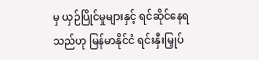မှ ယှဉ်ပြိုင်မှုများနှင့် ရင်ဆိုင်နေရ သည်ဟု မြန်မာနိုင်ငံ ရင်းနှီးမြှုပ်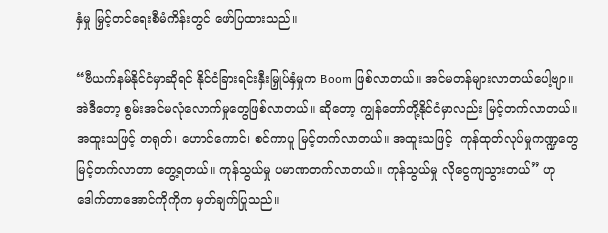နှံမှု မြှင့်တင်ရေးစီမံကိန်းတွင် ဖော်ပြထားသည်။

“ဗီယက်နမ်နိုင်ငံမှာဆိုရင် နိုင်ငံခြားရင်းနှီးမြှုပ်နှံမှုက Boom ဖြစ်လာတယ်။ အင်မတန်များလာတယ်ပေါ့ဗျာ။ အဲဒီတော့ စွမ်းအင်မလုံလောက်မှုတွေဖြစ်လာတယ်။ ဆိုတော့ ကျွန်တော်တို့နိုင်ငံမှာလည်း မြင့်တက်လာတယ်။ အထူးသဖြင့် တရုတ်၊ ဟောင်ကောင်၊ စင်ကာပူ မြင့်တက်လာတယ်။ အထူးသဖြင့်  ကုန်ထုတ်လုပ်မှုကဏ္ဍတွေမြင့်တက်လာတာ တွေ့ရတယ်။ ကုန်သွယ်မှု ပမာဏတက်လာတယ်။ ကုန်သွယ်မှု လိုငွေကျသွားတယ်” ဟု ဒေါက်တာအောင်ကိုကိုက မှတ်ချက်ပြုသည်။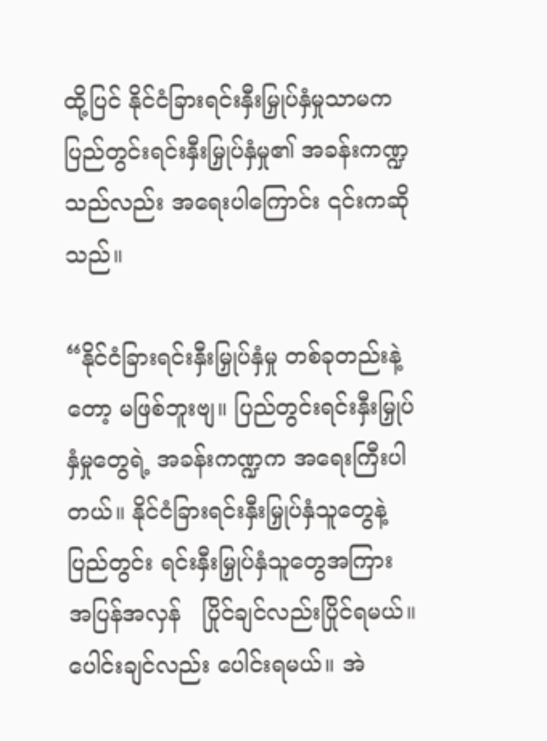ထို့ပြင် နိုင်ငံခြားရင်းနှီးမြှုပ်နှံမှုသာမက   ပြည်တွင်းရင်းနှီးမြှုပ်နှံမှု၏ အခန်းကဏ္ဍသည်လည်း အရေးပါကြောင်း ၎င်းကဆိုသည်။

“နိုင်ငံခြားရင်းနှီးမြှုပ်နှံမှု တစ်ခုတည်းနဲ့တော့ မဖြစ်ဘူးဗျ။ ပြည်တွင်းရင်းနှီးမြှုပ်နှံမှုတွေရဲ့ အခန်းကဏ္ဍက အရေးကြီးပါတယ်။ နိုင်ငံခြားရင်းနှီးမြှုပ်နှံသူတွေနဲ့ ပြည်တွင်း ရင်းနှီးမြှုပ်နှံသူတွေအကြား အပြန်အလှန်   ပြိုင်ချင်လည်းပြိုင်ရမယ်။ ပေါင်းချင်လည်း ပေါင်းရမယ်။ အဲ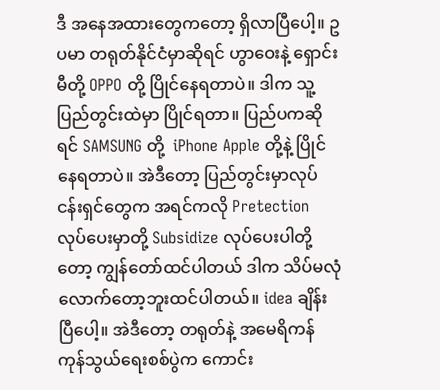ဒီ အနေအထားတွေကတော့ ရှိလာပြီပေါ့။ ဥပမာ တရုတ်နိုင်ငံမှာဆိုရင် ဟွာဝေးနဲ့ ရှောင်းမီတို့ OPPO တို့ ပြိုင်နေရတာပဲ။ ဒါက သူ့ပြည်တွင်းထဲမှာ ပြိုင်ရတာ။ ပြည်ပကဆိုရင် SAMSUNG တို့  iPhone Apple တို့နဲ့ ပြိုင်နေရတာပဲ။ အဲဒီတော့ ပြည်တွင်းမှာလုပ်ငန်းရှင်တွေက အရင်ကလို Pretection လုပ်ပေးမှာတို့ Subsidize လုပ်ပေးပါတို့တော့ ကျွန်တော်ထင်ပါတယ် ဒါက သိပ်မလုံလောက်တော့ဘူးထင်ပါတယ်။ idea ချိန်းပြီပေါ့။ အဲဒီတော့ တရုတ်နဲ့ အမေရိကန်ကုန်သွယ်ရေးစစ်ပွဲက ကောင်း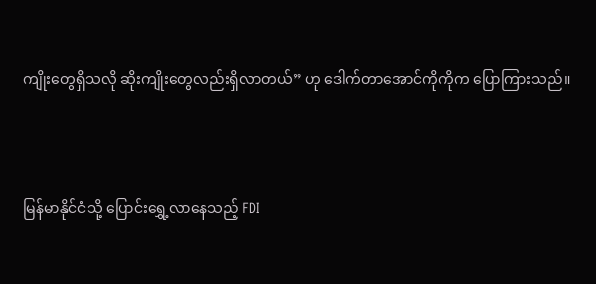ကျိုးတွေရှိသလို ဆိုးကျိုးတွေလည်းရှိလာတယ်” ဟု ဒေါက်တာအောင်ကိုကိုက ပြောကြားသည်။



မြန်မာနိုင်ငံသို့ ပြောင်းရွှေ့လာနေသည့် FDI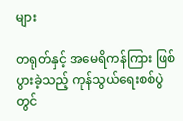များ

တရုတ်နှင့် အမေရိကန်ကြား ဖြစ်ပွားခဲ့သည့် ကုန်သွယ်ရေးစစ်ပွဲတွင်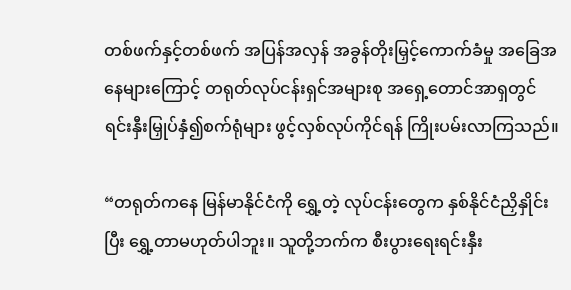တစ်ဖက်နှင့်တစ်ဖက် အပြန်အလှန် အခွန်တိုးမြှင့်ကောက်ခံမှု အခြေအနေများကြောင့် တရုတ်လုပ်ငန်းရှင်အများစု အရှေ့တောင်အာရှတွင် ရင်းနှီးမြှုပ်နှံ၍စက်ရုံများ ဖွင့်လှစ်လုပ်ကိုင်ရန် ကြိုးပမ်းလာကြသည်။

“တရုတ်ကနေ မြန်မာနိုင်ငံကို ရွှေ့တဲ့ လုပ်ငန်းတွေက နှစ်နိုင်ငံညှိနှိုင်းပြီး ရွှေ့တာမဟုတ်ပါဘူး။ သူတို့ဘက်က စီးပွားရေးရင်းနှီး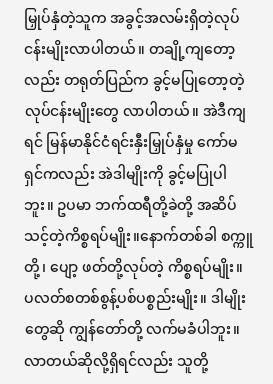မြှုပ်နှံတဲ့သူက အခွင့်အလမ်းရှိတဲ့လုပ်ငန်းမျိုးလာပါတယ်။ တချို့ကျတော့လည်း တရုတ်ပြည်က ခွင့်မပြုတော့တဲ့ လုပ်ငန်းမျိုးတွေ လာပါတယ်။ အဲဒီကျရင် မြန်မာနိုင်ငံရင်းနှီးမြှုပ်နှံမှု ကော်မရှင်ကလည်း အဲဒါမျိုးကို ခွင့်မပြုပါဘူး။ ဥပမာ ဘက်ထရီတို့ခဲတို့ အဆိပ်သင့်တဲ့ကိစ္စရပ်မျိုး။နောက်တစ်ခါ စက္ကူတို့၊ ပျော့ ဖတ်တို့လုပ်တဲ့ ကိစ္စရပ်မျိုး။ ပလတ်စတစ်စွန့်ပစ်ပစ္စည်းမျိုး။ ဒါမျိုးတွေဆို ကျွန်တော်တို့ လက်မခံပါဘူး။ လာတယ်ဆိုလို့ရှိရင်လည်း သူတို့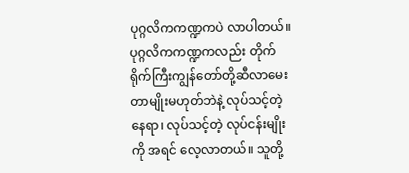ပုဂ္ဂလိကကဏ္ဍကပဲ လာပါတယ်။ ပုဂ္ဂလိကကဏ္ဍကလည်း တိုက်ရိုက်ကြီးကျွန်တော်တို့ဆီလာမေးတာမျိုးမဟုတ်ဘဲနဲ့ လုပ်သင့်တဲ့နေရာ၊ လုပ်သင့်တဲ့ လုပ်ငန်းမျိုးကို အရင် လေ့လာတယ်။ သူတို့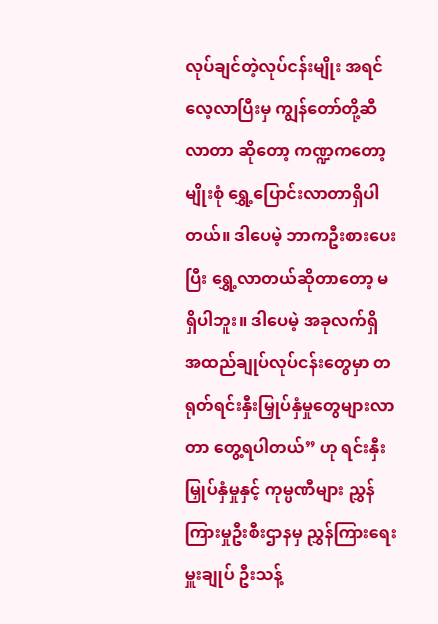လုပ်ချင်တဲ့လုပ်ငန်းမျိုး အရင်လေ့လာပြီးမှ ကျွန်တော်တို့ဆီလာတာ ဆိုတော့ ကဏ္ဍကတော့မျိုးစုံ ရွှေ့ပြောင်းလာတာရှိပါတယ်။ ဒါပေမဲ့ ဘာကဦးစားပေးပြီး ရွှေ့လာတယ်ဆိုတာတော့ မရှိပါဘူး။ ဒါပေမဲ့ အခုလက်ရှိ အထည်ချုပ်လုပ်ငန်းတွေမှာ တရုတ်ရင်းနှီးမြှုပ်နှံမှုတွေများလာတာ တွေ့ရပါတယ်” ဟု ရင်းနှီးမြှုပ်နှံမှုနှင့် ကုမ္ပဏီများ ညွှန်ကြားမှုဦးစီးဌာနမှ ညွှန်ကြားရေးမှူးချုပ် ဦးသန့်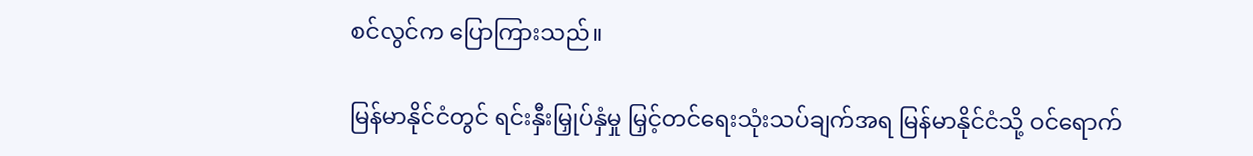စင်လွင်က ပြောကြားသည်။

မြန်မာနိုင်ငံတွင် ရင်းနှီးမြှုပ်နှံမှု မြှင့်တင်ရေးသုံးသပ်ချက်အရ မြန်မာနိုင်ငံသို့ ဝင်ရောက်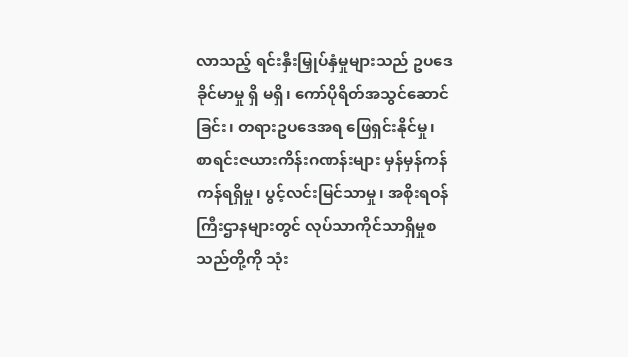လာသည့် ရင်းနှီးမြှုပ်နှံမှုများသည် ဥပဒေခိုင်မာမှု ရှိ မရှိ၊ ကော်ပိုရိတ်အသွင်ဆောင်ခြင်း၊ တရားဥပဒေအရ ဖြေရှင်းနိုင်မှု၊ စာရင်းဇယားကိန်းဂဏန်းများ မှန်မှန်ကန်ကန်ရရှိမှု၊ ပွင့်လင်းမြင်သာမှု၊ အစိုးရဝန်ကြီးဌာနများတွင် လုပ်သာကိုင်သာရှိမှုစသည်တို့ကို သုံး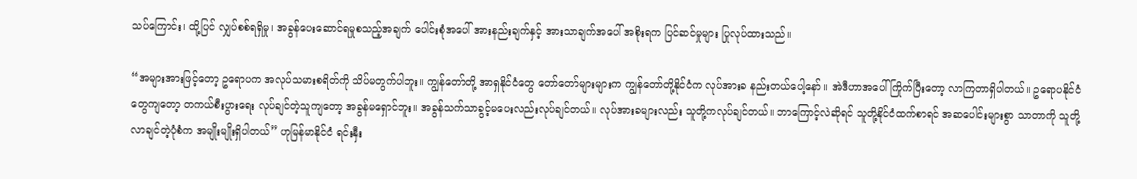သပ်ကြောင်း၊ ထို့ပြင် လျှပ်စစ်ရရှိမှု၊ အခွန်ပေးဆောင်ရမှုစသည့်အချက် ပေါင်းစုံအပေါ် အားနည်းချက်နှင့် အားသာချက်အပေါ် အစိုးရက ပြင်ဆင်မှုများ ပြုလုပ်ထားသည်။

“အများအားဖြင့်တော့ ဥရောပက အလုပ်သမားစရိတ်ကို သိပ်မတွက်ပါဘူး။ ကျွန်တော်တို့ အာရှနိုင်ငံတွေ တော်တော်များများက ကျွန်တော်တို့နိုင်ငံက လုပ်အားခ နည်းတယ်ပေါ့နော်။ အဲဒီဟာအပေါ် ကြိုက်ပြီးတော့ လာကြတာရှိပါတယ်။ ဥရောပနိုင်ငံတွေကျတော့ တကယ်စီးပွားရေး လုပ်ချင်တဲ့သူကျတော့ အခွန်မရှောင်ဘူး။ အခွန်သက်သာခွင့်မပေးလည်းလုပ်ချင်တယ်။ လုပ်အားခများလည်း သူတို့ကလုပ်ချင်တယ်။ ဘာကြောင့်လဲဆိုရင် သူတို့နိုင်ငံထက်စာရင် အဆပေါင်းများစွာ သာတာကို သူတို့လာချင်တဲ့ပုံစံက အမျိုးမျိုးရှိပါတယ်” ဟုမြန်မာနိုင်ငံ ရင်းနှီး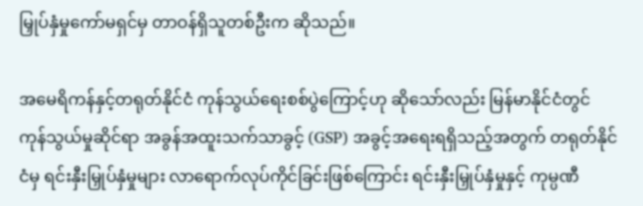မြှုပ်နှံမှုကော်မရှင်မှ တာဝန်ရှိသူတစ်ဦးက ဆိုသည်။

အမေရိကန်နှင့်တရုတ်နိုင်ငံ ကုန်သွယ်ရေးစစ်ပွဲကြောင့်ဟု ဆိုသော်လည်း မြန်မာနိုင်ငံတွင် ကုန်သွယ်မှုဆိုင်ရာ အခွန်အထူးသက်သာခွင့် (GSP) အခွင့်အရေးရရှိသည့်အတွက် တရုတ်နိုင်ငံမှ ရင်းနှီးမြှုပ်နှံမှုများ လာရောက်လုပ်ကိုင်ခြင်းဖြစ်ကြောင်း ရင်းနှီးမြှုပ်နှံမှုနှင့် ကုမ္ပဏီ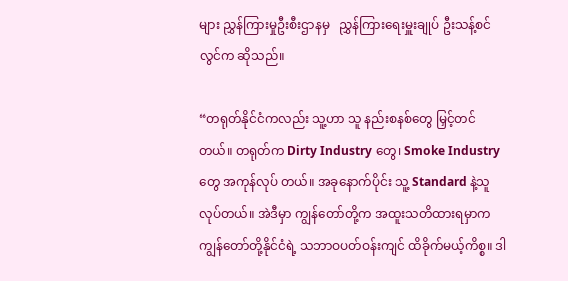များ ညွှန်ကြားမှုဦးစီးဌာနမှ   ညွှန်ကြားရေးမှူးချုပ် ဦးသန့်စင်လွင်က ဆိုသည်။

“တရုတ်နိုင်ငံကလည်း သူ့ဟာ သူ နည်းစနစ်တွေ မြှင့်တင်တယ်။ တရုတ်က Dirty Industry တွေ၊ Smoke Industry တွေ အကုန်လုပ် တယ်။ အခုနောက်ပိုင်း သူ့ Standard နဲ့သူလုပ်တယ်။ အဲဒီမှာ ကျွန်တော်တို့က အထူးသတိထားရမှာက ကျွန်တော်တို့နိုင်ငံရဲ့ သဘာဝပတ်ဝန်းကျင် ထိခိုက်မယ့်ကိစ္စ။ ဒါ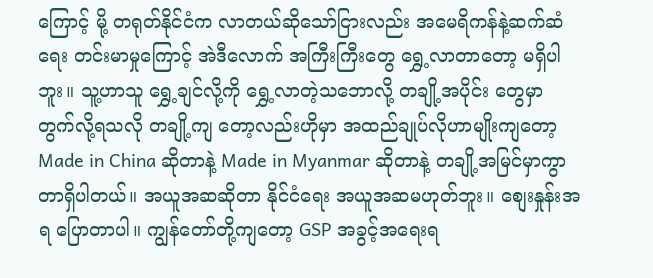ကြောင့် မို့ တရုတ်နိုင်ငံက လာတယ်ဆိုသော်ငြားလည်း အမေရိကန်နဲ့ဆက်ဆံရေး တင်းမာမှုကြောင့် အဲဒီလောက် အကြီးကြီးတွေ ရွှေ့လာတာတော့ မရှိပါဘူး။ သူ့ဟာသူ ရွှေ့ချင်လို့ကို ရွှေ့လာတဲ့သဘောလို့ တချို့အပိုင်း တွေမှာ တွက်လို့ရသလို တချို့ကျ တော့လည်းဟိုမှာ အထည်ချုပ်လိုဟာမျိုးကျတော့ Made in China ဆိုတာနဲ့ Made in Myanmar ဆိုတာနဲ့ တချို့အမြင်မှာကွာတာရှိပါတယ်။ အယူအဆဆိုတာ နိုင်ငံရေး အယူအဆမဟုတ်ဘူး။ စျေးနှုန်းအရ ပြောတာပါ။ ကျွန်တော်တို့ကျတော့ GSP အခွင့်အရေးရ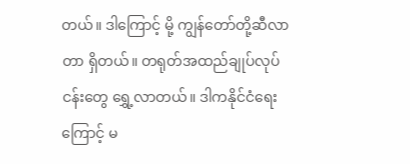တယ်။ ဒါကြောင့် မို့ ကျွန်တော်တို့ဆီလာတာ ရှိတယ်။ တရုတ်အထည်ချုပ်လုပ်ငန်းတွေ ရွှေ့လာတယ်။ ဒါကနိုင်ငံရေးကြောင့် မ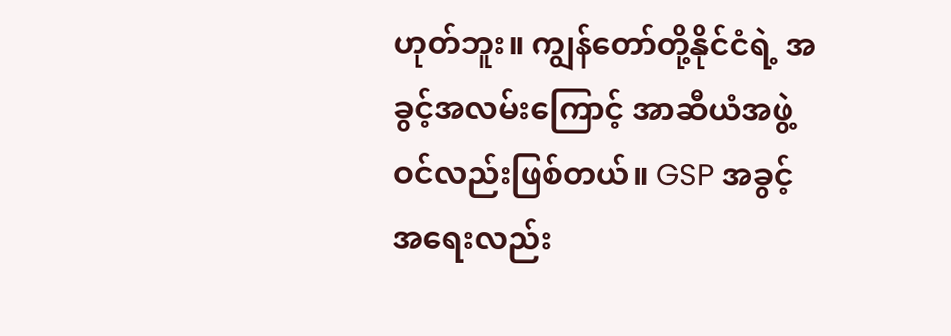ဟုတ်ဘူး။ ကျွန်တော်တို့နိုင်ငံရဲ့ အခွင့်အလမ်းကြောင့် အာဆီယံအဖွဲ့ဝင်လည်းဖြစ်တယ်။ GSP အခွင့် အရေးလည်း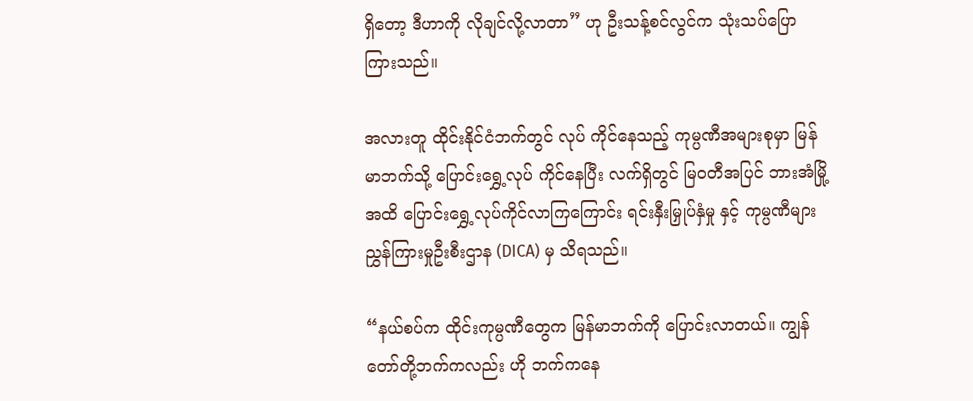ရှိတော့ ဒီဟာကို လိုချင်လို့လာတာ” ဟု ဦးသန့်စင်လွင်က သုံးသပ်ပြောကြားသည်။

အလားတူ ထိုင်းနိုင်ငံဘက်တွင် လုပ် ကိုင်နေသည့် ကုမ္ပဏီအများစုမှာ မြန်မာဘက်သို့ ပြောင်းရွှေ့လုပ် ကိုင်နေပြီး လက်ရှိတွင် မြဝတီအပြင် ဘားအံမြို့အထိ ပြောင်းရွှေ့လုပ်ကိုင်လာကြကြောင်း ရင်းနှီးမြှုပ်နှံမှု နှင့် ကုမ္ပဏီများ ညွှန်ကြားမှုဦးစီးဌာန (DICA) မှ သိရသည်။

“နယ်စပ်က ထိုင်းကုမ္ပဏီတွေက မြန်မာဘက်ကို ပြောင်းလာတယ်။ ကျွန်တော်တို့ဘက်ကလည်း ဟို ဘက်ကနေ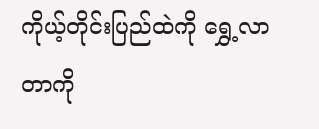ကိုယ့်တိုင်းပြည်ထဲကို ရွှေ့လာတာကို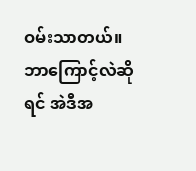ဝမ်းသာတယ်။ ဘာကြောင့်လဲဆိုရင် အဲဒီအ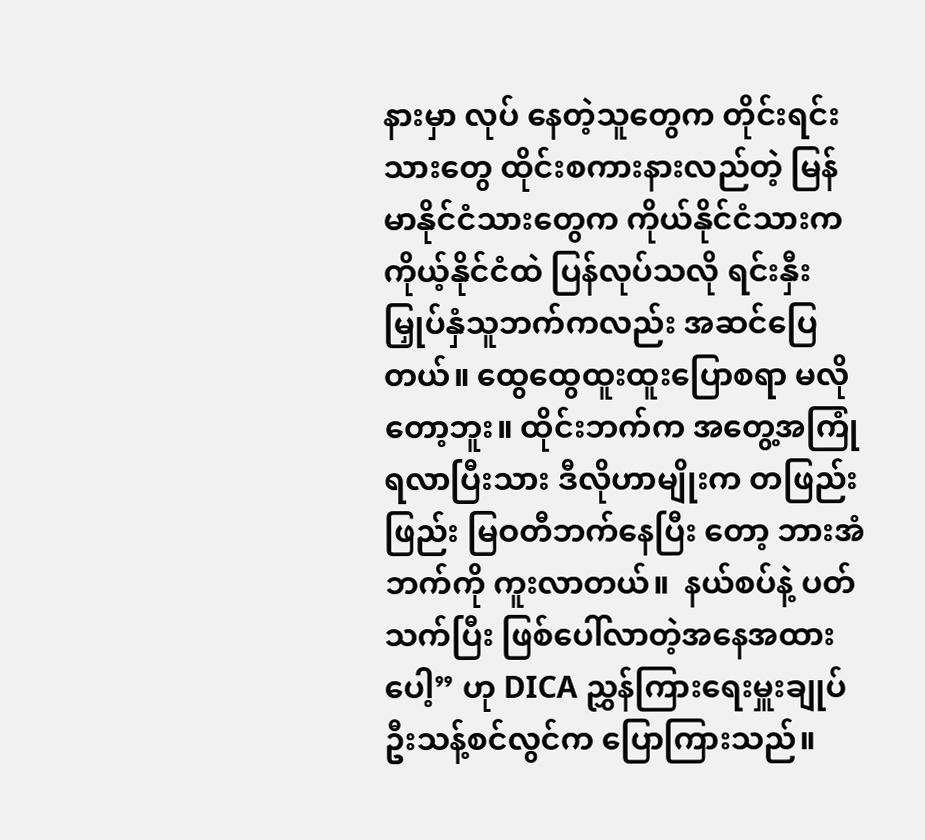နားမှာ လုပ် နေတဲ့သူတွေက တိုင်းရင်းသားတွေ ထိုင်းစကားနားလည်တဲ့ မြန်မာနိုင်ငံသားတွေက ကိုယ်နိုင်ငံသားက ကိုယ့်နိုင်ငံထဲ ပြန်လုပ်သလို ရင်းနှီးမြှုပ်နှံသူဘက်ကလည်း အဆင်ပြေတယ်။ ထွေထွေထူးထူးပြောစရာ မလိုတော့ဘူး။ ထိုင်းဘက်က အတွေ့အကြုံရလာပြီးသား ဒီလိုဟာမျိုးက တဖြည်းဖြည်း မြဝတီဘက်နေပြီး တော့ ဘားအံဘက်ကို ကူးလာတယ်။  နယ်စပ်နဲ့ ပတ်သက်ပြီး ဖြစ်ပေါ်လာတဲ့အနေအထားပေါ့” ဟု DICA ညွှန်ကြားရေးမှူးချုပ် ဦးသန့်စင်လွင်က ပြောကြားသည်။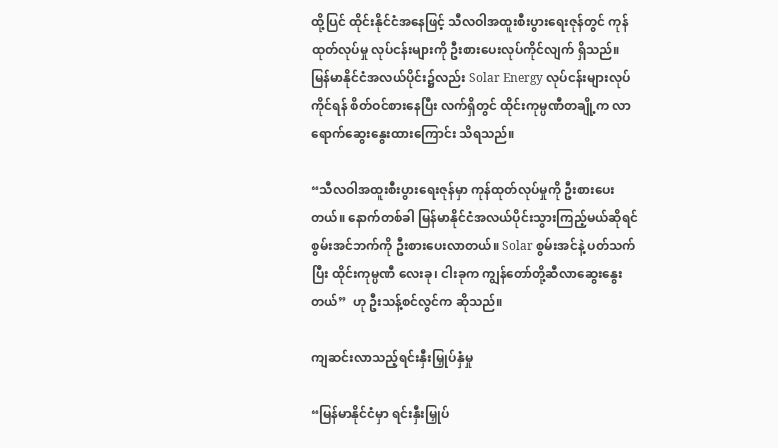ထို့ပြင် ထိုင်းနိုင်ငံအနေဖြင့် သီလဝါအထူးစီးပွားရေးဇုန်တွင် ကုန်ထုတ်လုပ်မှု လုပ်ငန်းများကို ဦးစားပေးလုပ်ကိုင်လျက် ရှိသည်။ မြန်မာနိုင်ငံအလယ်ပိုင်း၌လည်း Solar Energy လုပ်ငန်းများလုပ်ကိုင်ရန် စိတ်ဝင်စားနေပြီး လက်ရှိတွင် ထိုင်းကုမ္ပဏီတချို့က လာရောက်ဆွေးနွေးထားကြောင်း သိရသည်။

“သီလဝါအထူးစီးပွားရေးဇုန်မှာ ကုန်ထုတ်လုပ်မှုကို ဦးစားပေးတယ်။ နောက်တစ်ခါ မြန်မာနိုင်ငံအလယ်ပိုင်းသွားကြည့်မယ်ဆိုရင် စွမ်းအင်ဘက်ကို ဦးစားပေးလာတယ်။ Solar စွမ်းအင်နဲ့ ပတ်သက်ပြီး ထိုင်းကုမ္ပဏီ လေးခု၊ ငါးခုက ကျွန်တော်တို့ဆီလာဆွေးနွေးတယ်”  ဟု ဦးသန့်စင်လွင်က ဆိုသည်။

ကျဆင်းလာသည့်ရင်းနှီးမြှုပ်နှံမှု

“မြန်မာနိုင်ငံမှာ ရင်းနှီးမြှုပ်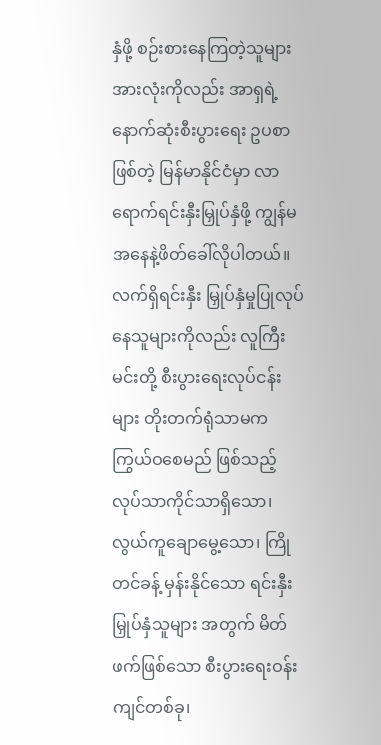နှံဖို့ စဉ်းစားနေကြတဲ့သူများအားလုံးကိုလည်း အာရှရဲ့ နောက်ဆုံးစီးပွားရေး ဥပစာဖြစ်တဲ့ မြန်မာနိုင်ငံမှာ လာရောက်ရင်းနှီးမြှုပ်နှံဖို့ ကျွန်မအနေနဲ့ဖိတ်ခေါ်လိုပါတယ်။လက်ရှိရင်းနှီး မြှုပ်နှံမှုပြုလုပ်နေသူများကိုလည်း လူကြီးမင်းတို့ စီးပွားရေးလုပ်ငန်းများ တိုးတက်ရုံသာမက ကြွယ်ဝစေမည် ဖြစ်သည့် လုပ်သာကိုင်သာရှိသော၊ လွယ်ကူချောမွေ့သော၊ ကြိုတင်ခန့် မှန်းနိုင်သော ရင်းနှီးမြှုပ်နှံသူများ အတွက် မိတ်ဖက်ဖြစ်သော စီးပွားရေးဝန်းကျင်တစ်ခု၊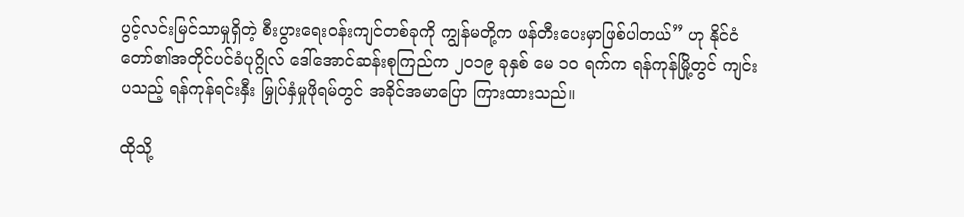ပွင့်လင်းမြင်သာမှုရှိတဲ့ စီးပွားရေးဝန်းကျင်တစ်ခုကို ကျွန်မတို့က ဖန်တီးပေးမှာဖြစ်ပါတယ်” ဟု နိုင်ငံတော်၏အတိုင်ပင်ခံပုဂ္ဂိုလ် ဒေါ်အောင်ဆန်းစုကြည်က ၂၀၁၉ ခုနှစ် မေ ၁၀ ရက်က ရန်ကုန်မြို့တွင် ကျင်းပသည့် ရန်ကုန်ရင်းနှီး မြှုပ်နှံမှုဖိုရမ်တွင် အခိုင်အမာပြော ကြားထားသည်။

ထိုသို့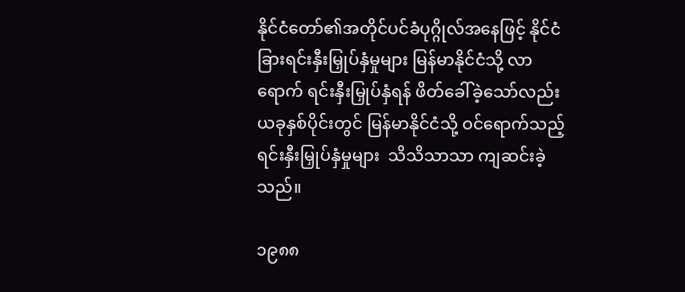နိုင်ငံတော်၏အတိုင်ပင်ခံပုဂ္ဂိုလ်အနေဖြင့် နိုင်ငံခြားရင်းနှီးမြှုပ်နှံမှုများ မြန်မာနိုင်ငံသို့ လာရောက် ရင်းနှီးမြှုပ်နှံရန် ဖိတ်ခေါ်ခဲ့သော်လည်း ယခုနှစ်ပိုင်းတွင် မြန်မာနိုင်ငံသို့ ဝင်ရောက်သည့်ရင်းနှီးမြှုပ်နှံမှုများ  သိသိသာသာ ကျဆင်းခဲ့သည်။

၁၉၈၈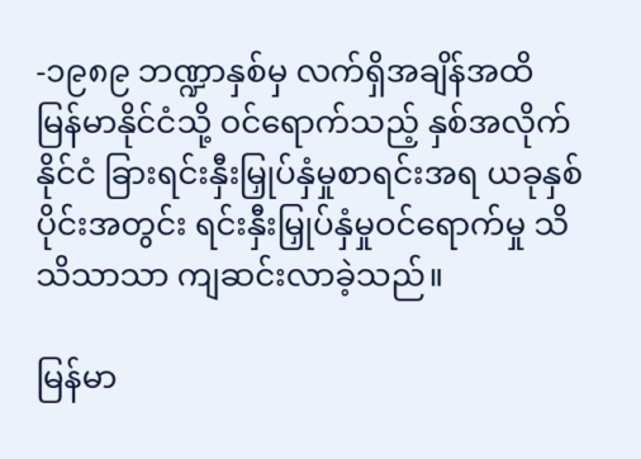-၁၉၈၉ ဘဏ္ဍာနှစ်မှ လက်ရှိအချိန်အထိ မြန်မာနိုင်ငံသို့ ဝင်ရောက်သည့် နှစ်အလိုက်နိုင်ငံ ခြားရင်းနှီးမြှုပ်နှံမှုစာရင်းအရ ယခုနှစ်ပိုင်းအတွင်း ရင်းနှီးမြှုပ်နှံမှုဝင်ရောက်မှု သိသိသာသာ ကျဆင်းလာခဲ့သည်။

မြန်မာ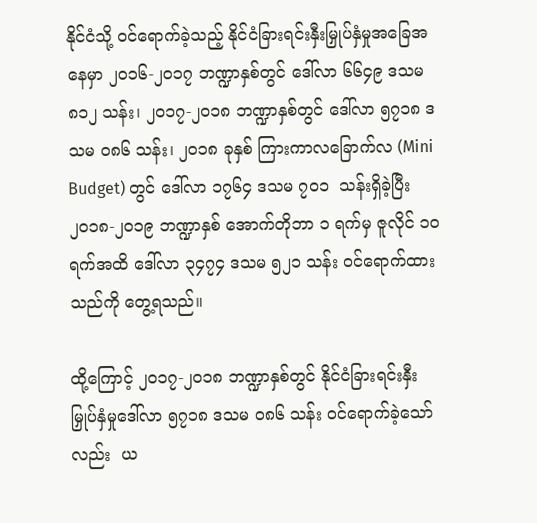နိုင်ငံသို့ ဝင်ရောက်ခဲ့သည့် နိုင်ငံခြားရင်းနှီးမြှုပ်နှံမှုအခြေအနေမှာ ၂၀၁၆-၂၀၁၇ ဘဏ္ဍာနှစ်တွင် ဒေါ်လာ ၆၆၄၉ ဒသမ ၈၁၂ သန်း၊ ၂၀၁၇-၂၀၁၈ ဘဏ္ဍာနှစ်တွင် ဒေါ်လာ ၅၇၁၈ ဒသမ ၀၈၆ သန်း၊ ၂၀၁၈ ခုနှစ် ကြားကာလခြောက်လ (Mini Budget) တွင် ဒေါ်လာ ၁၇၆၄ ဒသမ ၇၀၁  သန်းရှိခဲ့ပြီး ၂၀၁၈-၂၀၁၉ ဘဏ္ဍာနှစ် အောက်တိုဘာ ၁ ရက်မှ ဇူလိုင် ၁၀ ရက်အထိ ဒေါ်လာ ၃၄၇၄ ဒသမ ၅၂၁ သန်း ဝင်ရောက်ထားသည်ကို တွေ့ရသည်။

ထို့ကြောင့် ၂၀၁၇-၂၀၁၈ ဘဏ္ဍာနှစ်တွင် နိုင်ငံခြားရင်းနှီးမြှုပ်နှံမှုဒေါ်လာ ၅၇၁၈ ဒသမ ၀၈၆ သန်း ဝင်ရောက်ခဲ့သော်လည်း  ယ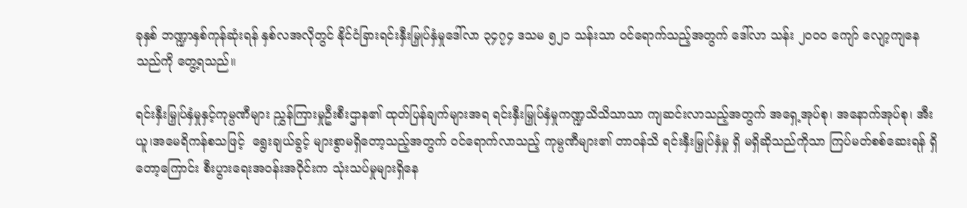ခုနှစ် ဘဏ္ဍာနှစ်ကုန်ဆုံးရန် နှစ်လအလိုတွင် နိုင်ငံခြားရင်းနှီးမြှုပ်နှံမှုဒေါ်လာ ၃၄၇၄ ဒသမ ၅၂၁ သန်းသာ ဝင်ရောက်သည့်အတွက် ဒေါ်လာ သန်း ၂၀၀၀ ကျော် လျော့ကျနေသည်ကို တွေ့ရသည်။

ရင်းနှီးမြှုပ်နှံမှုနှင့်ကုမ္ပဏီများ ညွှန်ကြားမှုဦးစီးဌာန၏ ထုတ်ပြန်ချက်များအရ ရင်းနှီးမြှုပ်နှံမှုကဏ္ဍသိသိသာသာ ကျဆင်းလာသည့်အတွက် အရှေ့အုပ်စု၊ အနောက်အုပ်စု၊ အီးယူ၊အမေရိကန်စသဖြင့်  ရွေးချယ်ခွင့် များစွာမရှိတော့သည့်အတွက် ဝင်ရောက်လာသည့် ကုမ္ပဏီများ၏ တာဝန်သိ ရင်းနှီးမြှုပ်နှံမှု ရှိ မရှိဆိုသည်ကိုသာ ကြပ်မတ်စစ်ဆေးရန် ရှိတော့ကြောင်း စီးပွားရေးအဝန်းအဝိုင်းက သုံးသပ်မှုများရှိနေ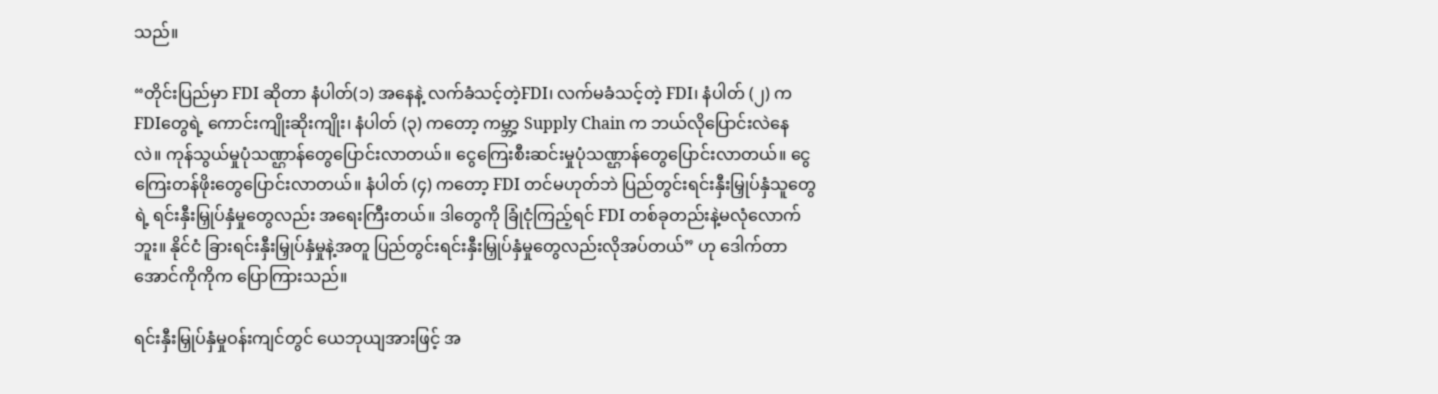သည်။

“တိုင်းပြည်မှာ FDI ဆိုတာ နံပါတ်(၁) အနေနဲ့ လက်ခံသင့်တဲ့FDI၊ လက်မခံသင့်တဲ့ FDI၊ နံပါတ် (၂) က FDIတွေရဲ့ ကောင်းကျိုးဆိုးကျိုး၊ နံပါတ် (၃) ကတော့ ကမ္ဘာ့ Supply Chain က ဘယ်လိုပြောင်းလဲနေလဲ။ ကုန်သွယ်မှုပုံသဏ္ဌာန်တွေပြောင်းလာတယ်။ ငွေကြေးစီးဆင်းမှုပုံသဏ္ဌာန်တွေပြောင်းလာတယ်။ ငွေကြေးတန်ဖိုးတွေပြောင်းလာတယ်။ နံပါတ် (၄) ကတော့ FDI တင်မဟုတ်ဘဲ ပြည်တွင်းရင်းနှီးမြှုပ်နှံသူတွေရဲ့ ရင်းနှီးမြှုပ်နှံမှုတွေလည်း အရေးကြီးတယ်။ ဒါတွေကို ခြုံငုံကြည့်ရင် FDI တစ်ခုတည်းနဲ့မလုံလောက်ဘူး။ နိုင်ငံ ခြားရင်းနှီးမြှုပ်နှံမှုနဲ့အတူ ပြည်တွင်းရင်းနှီးမြှုပ်နှံမှုတွေလည်းလိုအပ်တယ်” ဟု ဒေါက်တာအောင်ကိုကိုက ပြောကြားသည်။

ရင်းနှီးမြှုပ်နှံမှုဝန်းကျင်တွင် ယေဘုယျအားဖြင့် အ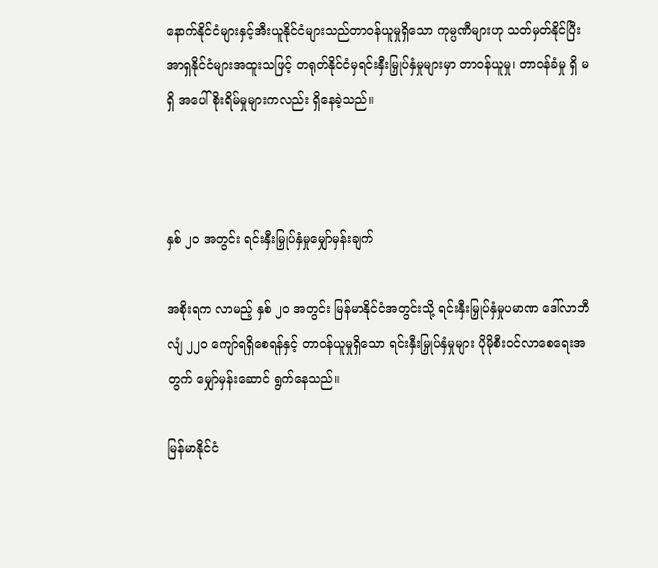နောက်နိုင်ငံများနှင့်အီးယူနိုင်ငံများသည်တာဝန်ယူမှုရှိသော ကုမ္ပဏီများဟု သတ်မှတ်နိုင်ပြီး အာရှနိုင်ငံများအထူးသဖြင့် တရုတ်နိုင်ငံမှရင်းနှီးမြှုပ်နှံမှုများမှာ တာဝန်ယူမှု၊ တာဝန်ခံမှု ရှိ မရှိ အပေါ် စိုးရိမ်မှုများကလည်း ရှိနေခဲ့သည်။



နှစ် ၂၀ အတွင်း ရင်းနှီးမြှုပ်နှံမှုမျှော်မှန်းချက်

အစိုးရက လာမည့် နှစ် ၂၀ အတွင်း မြန်မာနိုင်ငံအတွင်းသို့ ရင်းနှီးမြှုပ်နှံမှုပမာဏ ဒေါ်လာဘီလျံ ၂၂၀ ကျော်ရရှိစေရန်နှင့် တာဝန်ယူမှုရှိသော ရင်းနှီးမြှုပ်နှံမှုများ ပိုမိုစီးဝင်လာစေရေးအတွက် မျှော်မှန်းဆောင် ရွက်နေသည်။

မြန်မာနိုင်ငံ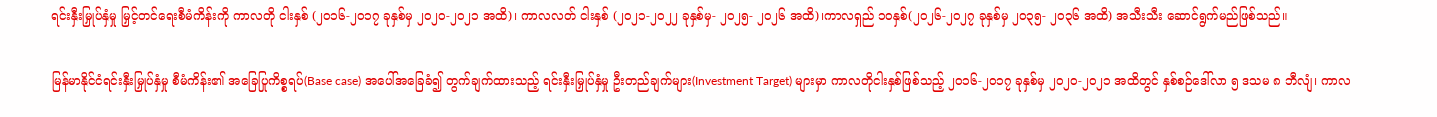ရင်းနှီးမြှုပ်နှံမှု မြှင့်တင်ရေးစီမံကိန်းကို ကာလတို ငါးနှစ် (၂၀၁၆-၂၀၁၇ ခုနှစ်မှ ၂၀၂၀-၂၀၂၁ အထိ)၊ ကာလလတ် ငါးနှစ် (၂၀၂၁-၂၀၂၂ ခုနှစ်မှ- ၂၀၂၅- ၂၀၂၆ အထိ)၊ကာလရှည် ၁ဝနှစ်(၂၀၂၆-၂၀၂၇ ခုနှစ်မှ ၂၀၃၅- ၂၀၃၆ အထိ) အသီးသီး ဆောင်ရွက်မည်ဖြစ်သည်။

မြန်မာနိုင်ငံရင်းနှီးမြှုပ်နှံမှု စီမံကိန်း၏ အခြေပြုကိစ္စရပ်(Base case) အပေါ်အခြေခံ၍ တွက်ချက်ထားသည့် ရင်းနှီးမြှုပ်နှံမှု ဦးတည်ချက်များ(Investment Target) များမှာ ကာလတိုငါးနှစ်ဖြစ်သည့် ၂၀၁၆-၂၀၁၇ ခုနှစ်မှ ၂၀၂၀-၂၀၂၁ အထိတွင် နှစ်စဉ်ဒေါ်လာ ၅ ဒသမ ၈ ဘီလျံ၊ ကာလ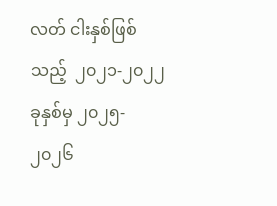လတ် ငါးနှစ်ဖြစ်သည့်  ၂၀၂၁-၂၀၂၂ ခုနှစ်မှ ၂၀၂၅- ၂၀၂၆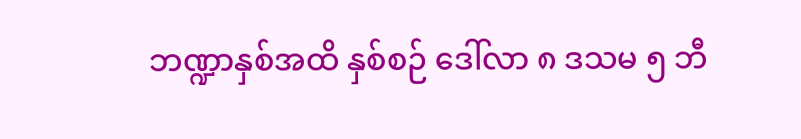ဘဏ္ဍာနှစ်အထိ နှစ်စဉ် ဒေါ်လာ ၈ ဒသမ ၅ ဘီ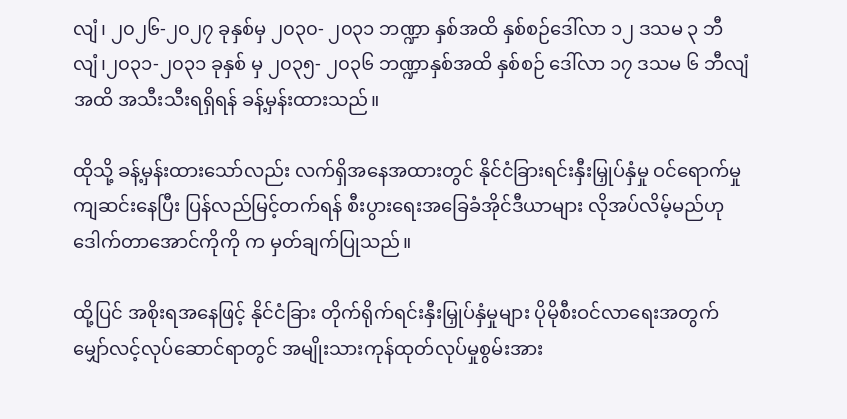လျံ၊ ၂၀၂၆-၂၀၂၇ ခုနှစ်မှ ၂၀၃၀- ၂၀၃၁ ဘဏ္ဍာ နှစ်အထိ နှစ်စဉ်ဒေါ်လာ ၁၂ ဒသမ ၃ ဘီလျံ၊၂၀၃၁-၂၀၃၁ ခုနှစ် မှ ၂၀၃၅- ၂၀၃၆ ဘဏ္ဍာနှစ်အထိ နှစ်စဉ် ဒေါ်လာ ၁၇ ဒသမ ၆ ဘီလျံ အထိ အသီးသီးရရှိရန် ခန့်မှန်းထားသည်။

ထိုသို့ ခန့်မှန်းထားသော်လည်း လက်ရှိအနေအထားတွင် နိုင်ငံခြားရင်းနှီးမြှုပ်နှံမှု ဝင်ရောက်မှုကျဆင်းနေပြီး ပြန်လည်မြင့်တက်ရန် စီးပွားရေးအခြေခံအိုင်ဒီယာများ လိုအပ်လိမ့်မည်ဟု ဒေါက်တာအောင်ကိုကို က မှတ်ချက်ပြုသည်။

ထို့ပြင် အစိုးရအနေဖြင့် နိုင်ငံခြား တိုက်ရိုက်ရင်းနှီးမြှုပ်နှံမှုများ ပိုမိုစီးဝင်လာရေးအတွက် မျှော်လင့်လုပ်ဆောင်ရာတွင် အမျိုးသားကုန်ထုတ်လုပ်မှုစွမ်းအား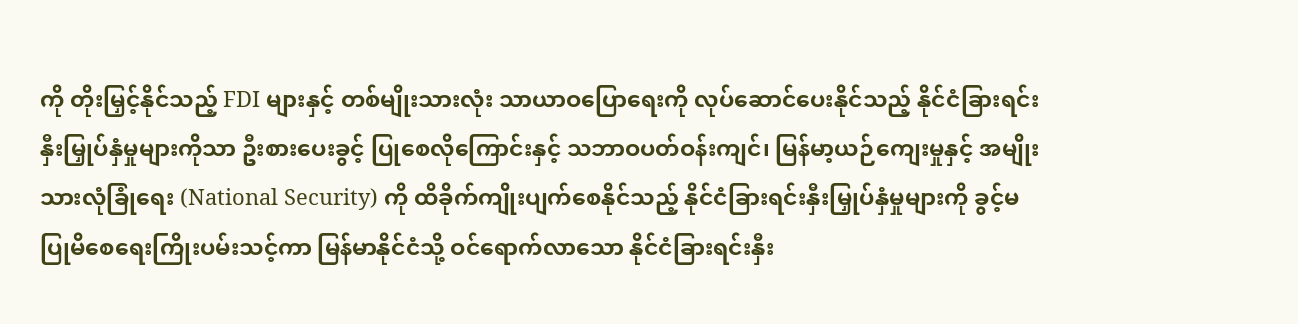ကို တိုးမြှင့်နိုင်သည့် FDI များနှင့် တစ်မျိုးသားလုံး သာယာဝပြောရေးကို လုပ်ဆောင်ပေးနိုင်သည့် နိုင်ငံခြားရင်းနှီးမြှုပ်နှံမှုများကိုသာ ဦးစားပေးခွင့် ပြုစေလိုကြောင်းနှင့် သဘာဝပတ်ဝန်းကျင်၊ မြန်မာ့ယဉ်ကျေးမှုနှင့် အမျိုးသားလုံခြုံရေး (National Security) ကို ထိခိုက်ကျိုးပျက်စေနိုင်သည့် နိုင်ငံခြားရင်းနှီးမြှုပ်နှံမှုများကို ခွင့်မပြုမိစေရေးကြိုးပမ်းသင့်ကာ မြန်မာနိုင်ငံသို့ ဝင်ရောက်လာသော နိုင်ငံခြားရင်းနှီး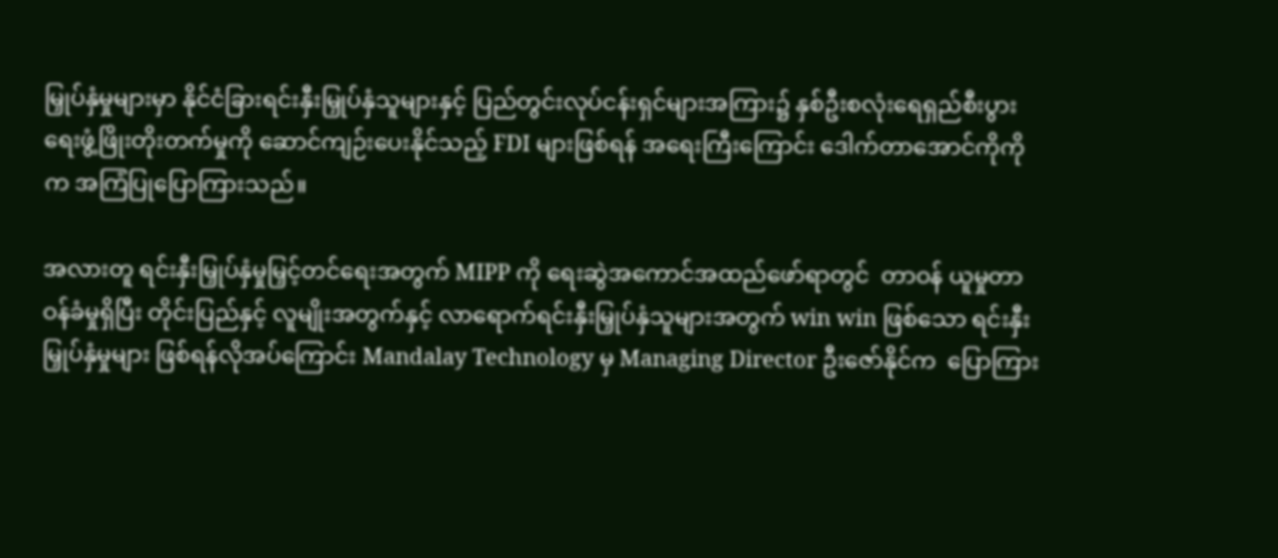မြှုပ်နှံမှုများမှာ နိုင်ငံခြားရင်းနှီးမြှုပ်နှံသူများနှင့် ပြည်တွင်းလုပ်ငန်းရှင်များအကြား၌ နှစ်ဦးစလုံးရေရှည်စီးပွားရေးဖွံ့ဖြိုးတိုးတက်မှုကို ဆောင်ကျဉ်းပေးနိုင်သည့် FDI များဖြစ်ရန် အရေးကြီးကြောင်း ဒေါက်တာအောင်ကိုကိုက အကြံပြုပြောကြားသည်။

အလားတူ ရင်းနှီးမြှုပ်နှံမှုမြှင့်တင်ရေးအတွက် MIPP ကို ရေးဆွဲအကောင်အထည်ဖော်ရာတွင်  တာဝန် ယူမှုတာဝန်ခံမှုရှိပြီး တိုင်းပြည်နှင့် လူမျိုးအတွက်နှင့် လာရောက်ရင်းနှီးမြှုပ်နှံသူများအတွက် win win ဖြစ်သော ရင်းနှီးမြှုပ်နှံမှုများ ဖြစ်ရန်လိုအပ်ကြောင်း Mandalay Technology မှ Managing Director ဦးဇော်နိုင်က  ပြောကြား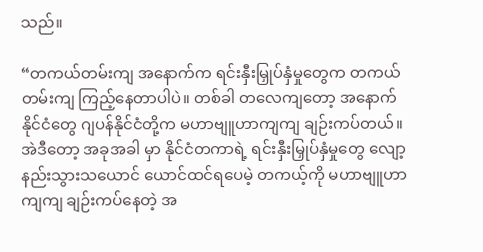သည်။

“တကယ်တမ်းကျ အနောက်က ရင်းနှီးမြှုပ်နှံမှုတွေက တကယ်တမ်းကျ ကြည့်နေတာပါပဲ။ တစ်ခါ တလေကျတော့ အနောက်နိုင်ငံတွေ ဂျပန်နိုင်ငံတို့က မဟာဗျူဟာကျကျ ချဉ်းကပ်တယ်။ အဲဒီတော့ အခုအခါ မှာ နိုင်ငံတကာရဲ့ ရင်းနှီးမြှုပ်နှံမှုတွေ လျော့နည်းသွားသယောင် ယောင်ထင်ရပေမဲ့ တကယ့်ကို မဟာဗျူဟာကျကျ ချဉ်းကပ်နေတဲ့ အ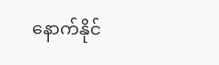နောက်နိုင်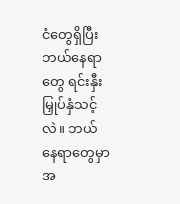ငံတွေရှိပြီး ဘယ်နေရာတွေ ရင်းနှီးမြှုပ်နှံသင့်လဲ။ ဘယ် နေရာတွေမှာ အ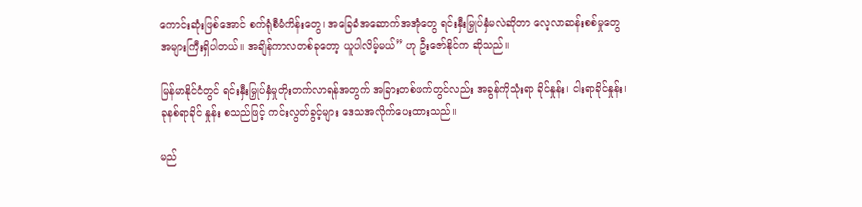ကောင်းဆုံးဖြစ်အောင် စက်ရုံစီမံကိန်းတွေ၊ အခြေခံအဆောက်အအုံတွေ ရင်းနှီးမြှုပ်နှံမလဲဆိုတာ လေ့လာဆန်းစစ်မှုတွေ အများကြီးရှိပါတယ်။ အချိန်ကာလတစ်ခုတော့ ယူပါလိမ့်မယ်” ဟု ဦးဇော်နိုင်က ဆိုသည်။

မြန်မာနိုင်ငံတွင် ရင်းနှီးမြှုပ်နှံမှုတိုးတက်လာရန်အတွက် အခြားတစ်ဖက်တွင်လည်း အခွန်ကိုသုံးရာ ခိုင်နှုန်း၊ ငါးရာခိုင်နှုန်း၊ ခုနစ်ရာခိုင် နှုန်း စသည်ဖြင့် ကင်းလွတ်ခွင့်များ ဒေသအလိုက်ပေးထားသည်။

မည်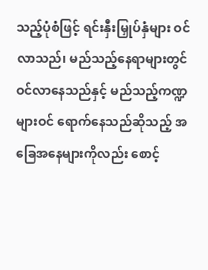သည့်ပုံစံဖြင့် ရင်းနှီးမြှုပ်နှံများ ဝင်လာသည်၊ မည်သည့်နေရာများတွင် ဝင်လာနေသည်နှင့် မည်သည့်ကဏ္ဍများဝင် ရောက်နေသည်ဆိုသည့် အခြေအနေများကိုလည်း စောင့်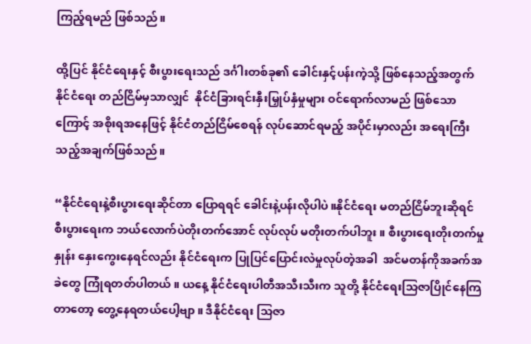ကြည့်ရမည် ဖြစ်သည်။

ထို့ပြင် နိုင်ငံရေးနှင့် စီးပွားရေးသည် ဒင်္ဂါးတစ်ခု၏ ခေါင်းနှင့်ပန်းကဲ့သို့ ဖြစ်နေသည့်အတွက် နိုင်ငံရေး တည်ငြိမ်မှသာလျှင်  နိုင်ငံခြားရင်းနှီးမြှုပ်နှံမှုများ ဝင်ရောက်လာမည် ဖြစ်သောကြောင့် အစိုးရအနေဖြင့် နိုင်ငံတည်ငြိမ်စေရန် လုပ်ဆောင်ရမည့် အပိုင်းမှာလည်း အရေးကြီးသည့်အချက်ဖြစ်သည်။

“နိုင်ငံရေးနဲ့စီးပွားရေးဆိုင်တာ ပြောရရင် ခေါင်းနဲ့ပန်းလိုပါပဲ။နိုင်ငံရေး မတည်ငြိမ်ဘူးဆိုရင် စီးပွားရေးက ဘယ်လောက်ပဲတိုးတက်အောင် လုပ်လုပ် မတိုးတက်ပါဘူး။ စီးပွားရေးတိုးတက်မှုနှုန်း နှေးကွေးနေရင်လည်း နိုင်ငံရေးက ပြုပြင်ပြောင်းလဲမှုလုပ်တဲ့အခါ  အင်မတန်ကိုအခက်အခဲတွေ ကြုံရတတ်ပါတယ်။ ယနေ့ နိုင်ငံရေးပါတီအသီးသီးက သူတို့ နိုင်ငံရေးသြဇာပြိုင်နေကြတာတော့ တွေ့နေရတယ်ပေါ့ဗျာ။ ဒီနိုင်ငံရေး သြဇာ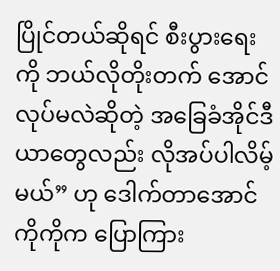ပြိုင်တယ်ဆိုရင် စီးပွားရေးကို ဘယ်လိုတိုးတက် အောင်လုပ်မလဲဆိုတဲ့ အခြေခံအိုင်ဒီယာတွေလည်း လိုအပ်ပါလိမ့်မယ်” ဟု ဒေါက်တာအောင်ကိုကိုက ပြောကြား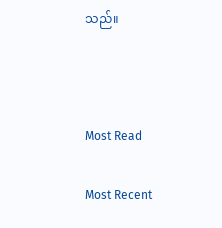သည်။



Most Read

Most Recent